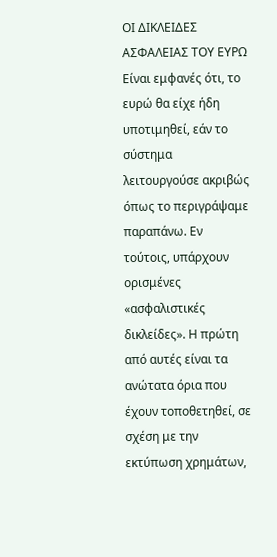ΟΙ ΔΙΚΛΕΙΔΕΣ ΑΣΦΑΛΕΙΑΣ ΤΟΥ ΕΥΡΩ
Είναι εμφανές ότι, το ευρώ θα είχε ήδη υποτιμηθεί, εάν το σύστημα λειτουργούσε ακριβώς όπως το περιγράψαμε παραπάνω. Εν τούτοις, υπάρχουν ορισμένες «ασφαλιστικές δικλείδες». Η πρώτη από αυτές είναι τα ανώτατα όρια που έχουν τοποθετηθεί, σε σχέση με την εκτύπωση χρημάτων,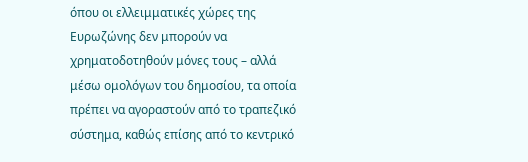όπου οι ελλειμματικές χώρες της Ευρωζώνης δεν μπορούν να χρηματοδοτηθούν μόνες τους – αλλά μέσω ομολόγων του δημοσίου, τα οποία πρέπει να αγοραστούν από το τραπεζικό σύστημα, καθώς επίσης από το κεντρικό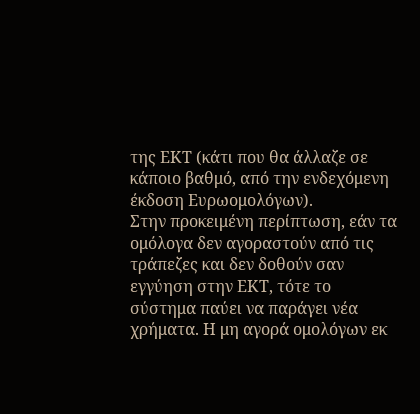της ΕΚΤ (κάτι που θα άλλαζε σε κάποιο βαθμό, από την ενδεχόμενη έκδοση Ευρωομολόγων).
Στην προκειμένη περίπτωση, εάν τα ομόλογα δεν αγοραστούν από τις τράπεζες και δεν δοθούν σαν εγγύηση στην ΕΚΤ, τότε το σύστημα παύει να παράγει νέα χρήματα. Η μη αγορά ομολόγων εκ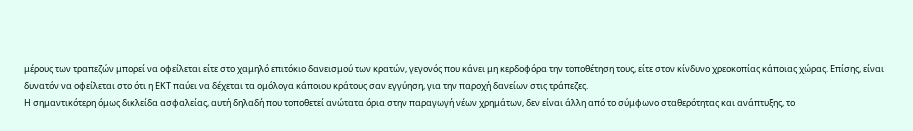μέρους των τραπεζών μπορεί να οφείλεται είτε στο χαμηλό επιτόκιο δανεισμού των κρατών, γεγονός που κάνει μη κερδοφόρα την τοποθέτηση τους, είτε στον κίνδυνο χρεοκοπίας κάποιας χώρας. Επίσης, είναι δυνατόν να οφείλεται στο ότι η ΕΚΤ παύει να δέχεται τα ομόλογα κάποιου κράτους σαν εγγύηση, για την παροχή δανείων στις τράπεζες.
Η σημαντικότερη όμως δικλείδα ασφαλείας, αυτή δηλαδή που τοποθετεί ανώτατα όρια στην παραγωγή νέων χρημάτων, δεν είναι άλλη από το σύμφωνο σταθερότητας και ανάπτυξης, το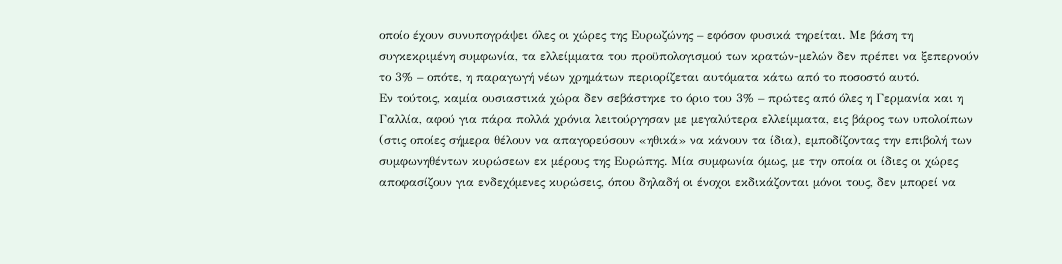οποίο έχουν συνυπογράψει όλες οι χώρες της Ευρωζώνης – εφόσον φυσικά τηρείται. Με βάση τη συγκεκριμένη συμφωνία, τα ελλείμματα του προϋπολογισμού των κρατών-μελών δεν πρέπει να ξεπερνούν το 3% – οπότε, η παραγωγή νέων χρημάτων περιορίζεται αυτόματα κάτω από το ποσοστό αυτό.
Εν τούτοις, καμία ουσιαστικά χώρα δεν σεβάστηκε το όριο του 3% – πρώτες από όλες η Γερμανία και η Γαλλία, αφού για πάρα πολλά χρόνια λειτούργησαν με μεγαλύτερα ελλείμματα, εις βάρος των υπολοίπων (στις οποίες σήμερα θέλουν να απαγορεύσουν «ηθικά» να κάνουν τα ίδια), εμποδίζοντας την επιβολή των συμφωνηθέντων κυρώσεων εκ μέρους της Ευρώπης. Μία συμφωνία όμως, με την οποία οι ίδιες οι χώρες αποφασίζουν για ενδεχόμενες κυρώσεις, όπου δηλαδή οι ένοχοι εκδικάζονται μόνοι τους, δεν μπορεί να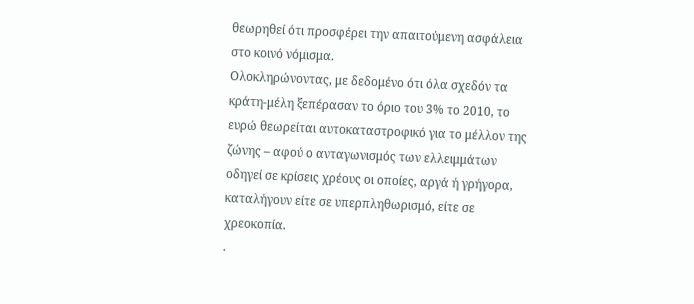θεωρηθεί ότι προσφέρει την απαιτούμενη ασφάλεια στο κοινό νόμισμα.
Ολοκληρώνοντας, με δεδομένο ότι όλα σχεδόν τα κράτη-μέλη ξεπέρασαν το όριο του 3% το 2010, το ευρώ θεωρείται αυτοκαταστροφικό για το μέλλον της ζώνης – αφού ο ανταγωνισμός των ελλειμμάτων οδηγεί σε κρίσεις χρέους οι οποίες, αργά ή γρήγορα, καταλήγουν είτε σε υπερπληθωρισμό, είτε σε χρεοκοπία.
.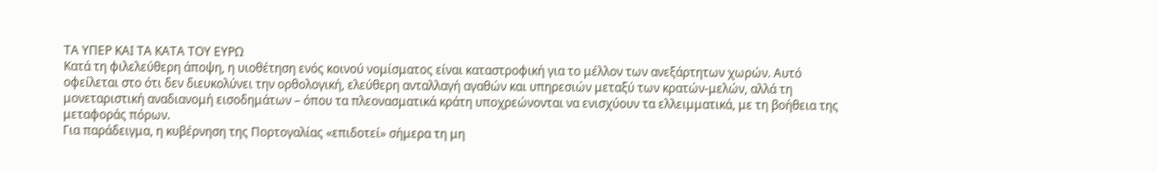ΤΑ ΥΠΕΡ ΚΑΙ ΤΑ ΚΑΤΑ ΤΟΥ ΕΥΡΩ
Κατά τη φιλελεύθερη άποψη, η υιοθέτηση ενός κοινού νομίσματος είναι καταστροφική για το μέλλον των ανεξάρτητων χωρών. Αυτό οφείλεται στο ότι δεν διευκολύνει την ορθολογική, ελεύθερη ανταλλαγή αγαθών και υπηρεσιών μεταξύ των κρατών-μελών, αλλά τη μονεταριστική αναδιανομή εισοδημάτων – όπου τα πλεονασματικά κράτη υποχρεώνονται να ενισχύουν τα ελλειμματικά, με τη βοήθεια της μεταφοράς πόρων.
Για παράδειγμα, η κυβέρνηση της Πορτογαλίας «επιδοτεί» σήμερα τη μη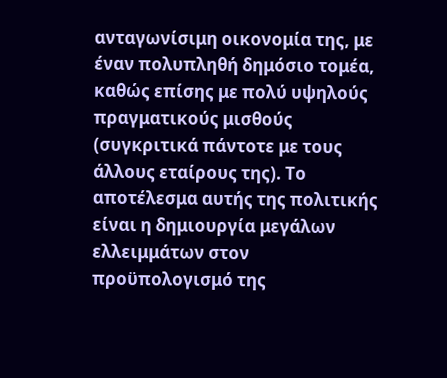ανταγωνίσιμη οικονομία της, με έναν πολυπληθή δημόσιο τομέα, καθώς επίσης με πολύ υψηλούς πραγματικούς μισθούς (συγκριτικά πάντοτε με τους άλλους εταίρους της). Το αποτέλεσμα αυτής της πολιτικής είναι η δημιουργία μεγάλων ελλειμμάτων στον προϋπολογισμό της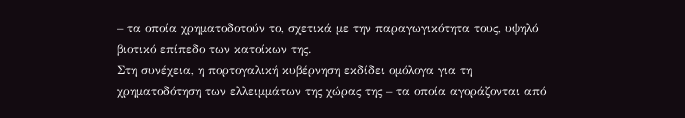– τα οποία χρηματοδοτούν το, σχετικά με την παραγωγικότητα τους, υψηλό βιοτικό επίπεδο των κατοίκων της.
Στη συνέχεια, η πορτογαλική κυβέρνηση εκδίδει ομόλογα για τη χρηματοδότηση των ελλειμμάτων της χώρας της – τα οποία αγοράζονται από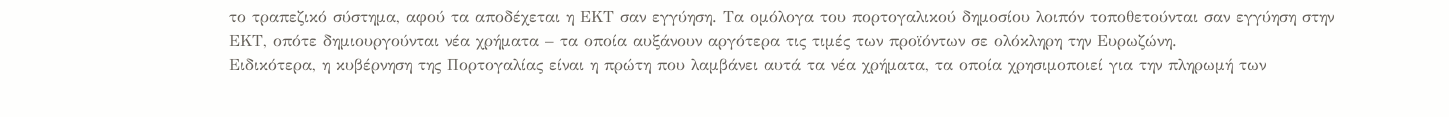το τραπεζικό σύστημα, αφού τα αποδέχεται η ΕΚΤ σαν εγγύηση. Τα ομόλογα του πορτογαλικού δημοσίου λοιπόν τοποθετούνται σαν εγγύηση στην ΕΚΤ, οπότε δημιουργούνται νέα χρήματα – τα οποία αυξάνουν αργότερα τις τιμές των προϊόντων σε ολόκληρη την Ευρωζώνη.
Ειδικότερα, η κυβέρνηση της Πορτογαλίας είναι η πρώτη που λαμβάνει αυτά τα νέα χρήματα, τα οποία χρησιμοποιεί για την πληρωμή των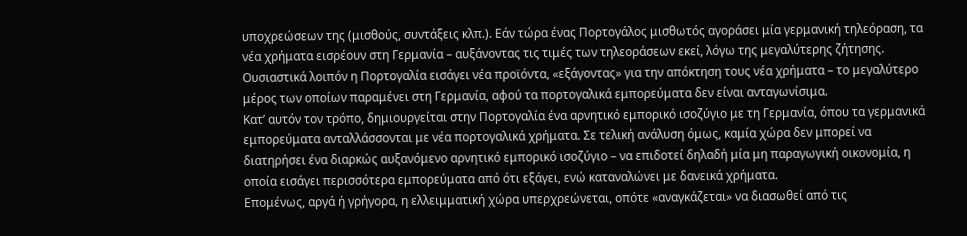υποχρεώσεων της (μισθούς, συντάξεις κλπ.). Εάν τώρα ένας Πορτογάλος μισθωτός αγοράσει μία γερμανική τηλεόραση, τα νέα χρήματα εισρέουν στη Γερμανία – αυξάνοντας τις τιμές των τηλεοράσεων εκεί, λόγω της μεγαλύτερης ζήτησης. Ουσιαστικά λοιπόν η Πορτογαλία εισάγει νέα προϊόντα, «εξάγοντας» για την απόκτηση τους νέα χρήματα – το μεγαλύτερο μέρος των οποίων παραμένει στη Γερμανία, αφού τα πορτογαλικά εμπορεύματα δεν είναι ανταγωνίσιμα.
Κατ’ αυτόν τον τρόπο, δημιουργείται στην Πορτογαλία ένα αρνητικό εμπορικό ισοζύγιο με τη Γερμανία, όπου τα γερμανικά εμπορεύματα ανταλλάσσονται με νέα πορτογαλικά χρήματα. Σε τελική ανάλυση όμως, καμία χώρα δεν μπορεί να διατηρήσει ένα διαρκώς αυξανόμενο αρνητικό εμπορικό ισοζύγιο – να επιδοτεί δηλαδή μία μη παραγωγική οικονομία, η οποία εισάγει περισσότερα εμπορεύματα από ότι εξάγει, ενώ καταναλώνει με δανεικά χρήματα.
Επομένως, αργά ή γρήγορα, η ελλειμματική χώρα υπερχρεώνεται, οπότε «αναγκάζεται» να διασωθεί από τις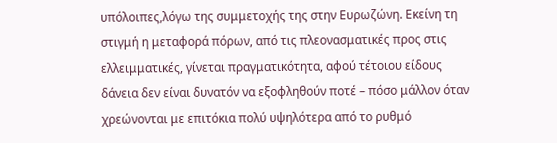υπόλοιπες,λόγω της συμμετοχής της στην Ευρωζώνη. Εκείνη τη στιγμή η μεταφορά πόρων, από τις πλεονασματικές προς στις ελλειμματικές, γίνεται πραγματικότητα, αφού τέτοιου είδους δάνεια δεν είναι δυνατόν να εξοφληθούν ποτέ – πόσο μάλλον όταν χρεώνονται με επιτόκια πολύ υψηλότερα από το ρυθμό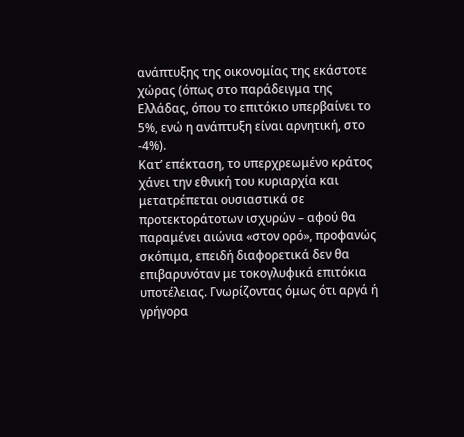ανάπτυξης της οικονομίας της εκάστοτε χώρας (όπως στο παράδειγμα της Ελλάδας, όπου το επιτόκιο υπερβαίνει το 5%, ενώ η ανάπτυξη είναι αρνητική, στο -4%).
Κατ’ επέκταση, το υπερχρεωμένο κράτος χάνει την εθνική του κυριαρχία και μετατρέπεται ουσιαστικά σε προτεκτοράτοτων ισχυρών – αφού θα παραμένει αιώνια «στον ορό», προφανώς σκόπιμα, επειδή διαφορετικά δεν θα επιβαρυνόταν με τοκογλυφικά επιτόκια υποτέλειας. Γνωρίζοντας όμως ότι αργά ή γρήγορα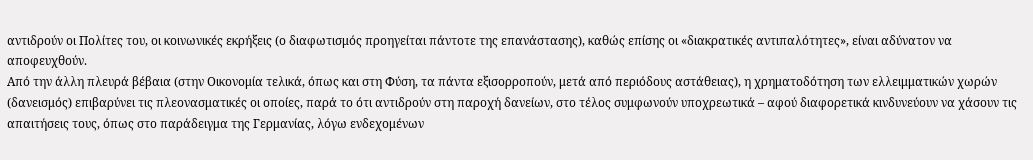αντιδρούν οι Πολίτες του, οι κοινωνικές εκρήξεις (ο διαφωτισμός προηγείται πάντοτε της επανάστασης), καθώς επίσης οι «διακρατικές αντιπαλότητες», είναι αδύνατον να αποφευχθούν.
Από την άλλη πλευρά βέβαια (στην Οικονομία τελικά, όπως και στη Φύση, τα πάντα εξισορροπούν, μετά από περιόδους αστάθειας), η χρηματοδότηση των ελλειμματικών χωρών (δανεισμός) επιβαρύνει τις πλεονασματικές οι οποίες, παρά το ότι αντιδρούν στη παροχή δανείων, στο τέλος συμφωνούν υποχρεωτικά – αφού διαφορετικά κινδυνεύουν να χάσουν τις απαιτήσεις τους, όπως στο παράδειγμα της Γερμανίας, λόγω ενδεχομένων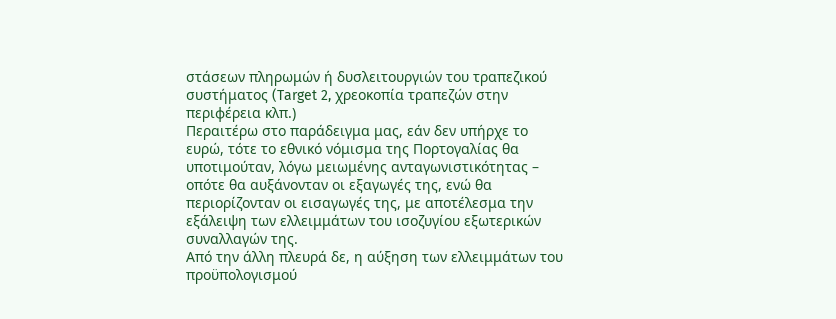στάσεων πληρωμών ή δυσλειτουργιών του τραπεζικού συστήματος (Target 2, χρεοκοπία τραπεζών στην περιφέρεια κλπ.)
Περαιτέρω στο παράδειγμα μας, εάν δεν υπήρχε το ευρώ, τότε το εθνικό νόμισμα της Πορτογαλίας θα υποτιμούταν, λόγω μειωμένης ανταγωνιστικότητας – οπότε θα αυξάνονταν οι εξαγωγές της, ενώ θα περιορίζονταν οι εισαγωγές της, με αποτέλεσμα την εξάλειψη των ελλειμμάτων του ισοζυγίου εξωτερικών συναλλαγών της.
Από την άλλη πλευρά δε, η αύξηση των ελλειμμάτων του προϋπολογισμού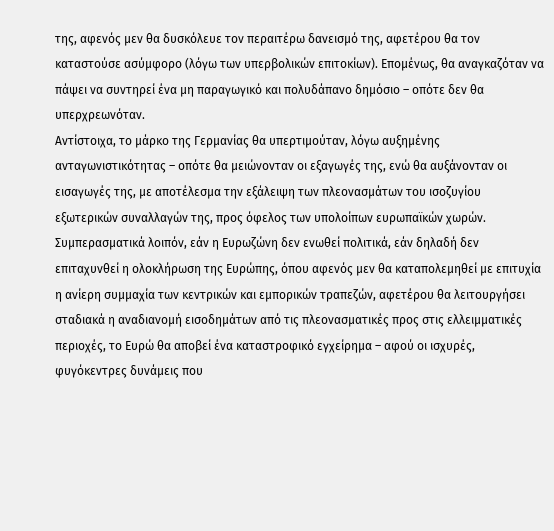της, αφενός μεν θα δυσκόλευε τον περαιτέρω δανεισμό της, αφετέρου θα τον καταστούσε ασύμφορο (λόγω των υπερβολικών επιτοκίων). Επομένως, θα αναγκαζόταν να πάψει να συντηρεί ένα μη παραγωγικό και πολυδάπανο δημόσιο – οπότε δεν θα υπερχρεωνόταν.
Αντίστοιχα, το μάρκο της Γερμανίας θα υπερτιμούταν, λόγω αυξημένης ανταγωνιστικότητας – οπότε θα μειώνονταν οι εξαγωγές της, ενώ θα αυξάνονταν οι εισαγωγές της, με αποτέλεσμα την εξάλειψη των πλεονασμάτων του ισοζυγίου εξωτερικών συναλλαγών της, προς όφελος των υπολοίπων ευρωπαϊκών χωρών.
Συμπερασματικά λοιπόν, εάν η Ευρωζώνη δεν ενωθεί πολιτικά, εάν δηλαδή δεν επιταχυνθεί η ολοκλήρωση της Ευρώπης, όπου αφενός μεν θα καταπολεμηθεί με επιτυχία η ανίερη συμμαχία των κεντρικών και εμπορικών τραπεζών, αφετέρου θα λειτουργήσει σταδιακά η αναδιανομή εισοδημάτων από τις πλεονασματικές προς στις ελλειμματικές περιοχές, το Ευρώ θα αποβεί ένα καταστροφικό εγχείρημα – αφού οι ισχυρές, φυγόκεντρες δυνάμεις που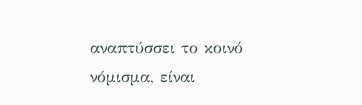αναπτύσσει το κοινό νόμισμα, είναι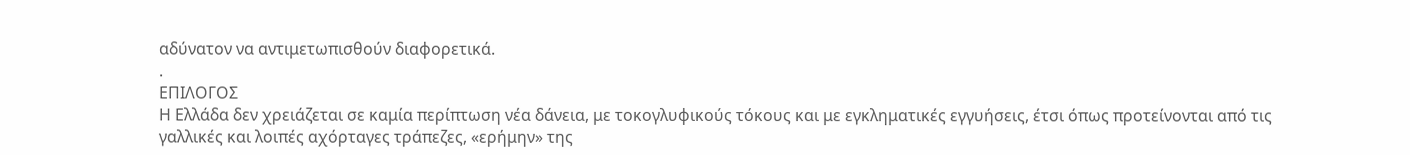αδύνατον να αντιμετωπισθούν διαφορετικά.
.
ΕΠΙΛΟΓΟΣ
Η Ελλάδα δεν χρειάζεται σε καμία περίπτωση νέα δάνεια, με τοκογλυφικούς τόκους και με εγκληματικές εγγυήσεις, έτσι όπως προτείνονται από τις γαλλικές και λοιπές αχόρταγες τράπεζες, «ερήμην» της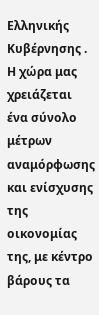Ελληνικής Κυβέρνησης .
Η χώρα μας χρειάζεται ένα σύνολο μέτρων αναμόρφωσης και ενίσχυσης της οικονομίας της, με κέντρο βάρους τα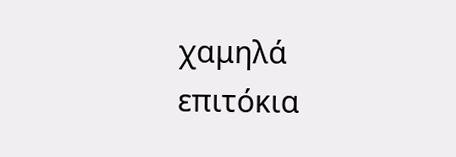χαμηλά επιτόκια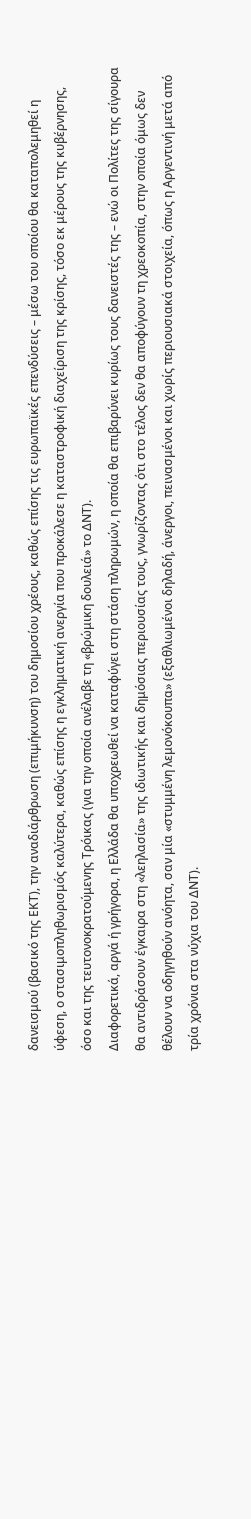δανεισμού (βασικό της ΕΚΤ), την αναδιάρθρωση (επιμήκυνση) του δημοσίου χρέους, καθώς επίσης τις ευρωπαϊκές επενδύσεις – μέσω του οποίου θα καταπολεμηθεί η ύφεση, ο στασιμοπληθωρισμός καλύτερα, καθώς επίσης η εγκληματική ανεργία που προκάλεσε η καταστροφική διαχείριση της κρίσης, τόσο εκ μέρους της κυβέρνησης, όσο και της τευτονοκρατούμενης Τρόικας (για την οποία ανέλαβε τη «βρώμικη δουλειά» το ΔΝΤ).
Διαφορετικά, αργά ή γρήγορα, η Ελλάδα θα υποχρεωθεί να καταφύγει στη στάση πληρωμών, η οποία θα επιβαρύνει κυρίως τους δανειστές της – ενώ οι Πολίτες της σίγουρα θα αντιδράσουν έγκαιρα στη «λεηλασία» της ιδιωτικής και δημόσιας περιουσίας τους, γνωρίζοντας ότι στο τέλος δεν θα αποφύγουν τη χρεοκοπία, στην οποία όμως δεν θέλουν να οδηγηθούν ανόητα, σαν μία «στυμμένη λεμονόκουπα» (εξαθλιωμένοι δηλαδή, άνεργοι, πεινασμένοι και χωρίς περιουσιακά στοιχεία, όπως η Αργεντινή μετά από τρία χρόνια στα νύχια του ΔΝΤ).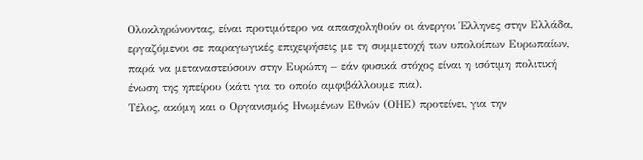Ολοκληρώνοντας, είναι προτιμότερο να απασχοληθούν οι άνεργοι Έλληνες στην Ελλάδα, εργαζόμενοι σε παραγωγικές επιχειρήσεις με τη συμμετοχή των υπολοίπων Ευρωπαίων, παρά να μεταναστεύσουν στην Ευρώπη – εάν φυσικά στόχος είναι η ισότιμη πολιτική ένωση της ηπείρου (κάτι για το οποίο αμφιβάλλουμε πια).
Τέλος, ακόμη και ο Οργανισμός Ηνωμένων Εθνών (ΟΗΕ) προτείνει, για την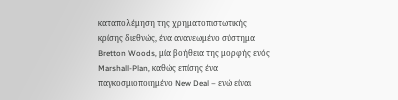καταπολέμηση της χρηματοπιστωτικής κρίσης διεθνώς, ένα ανανεωμένο σύστημα Bretton Woods, μία βοήθεια της μορφής ενός Marshall-Plan, καθώς επίσης ένα παγκοσμιοποιημένο New Deal – ενώ είναι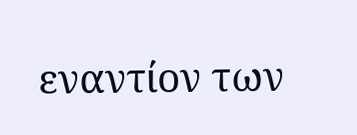εναντίον των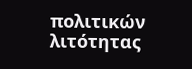πολιτικών λιτότητας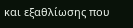και εξαθλίωσης που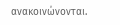ανακοινώνονται.